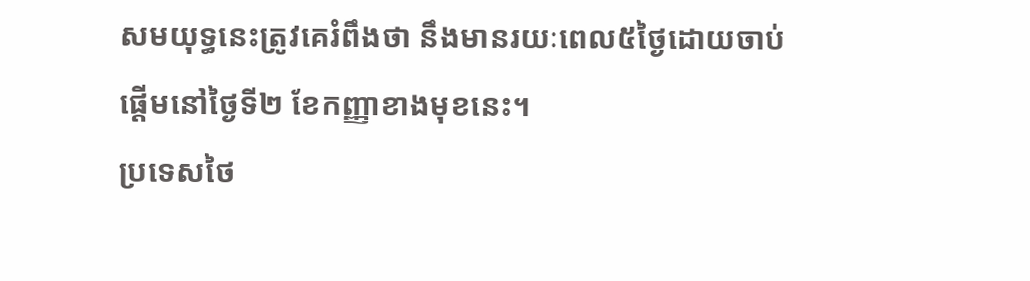សមយុទ្ធនេះត្រូវគេរំពឹងថា នឹងមានរយៈពេល៥ថ្ងៃដោយចាប់ផ្តើមនៅថ្ងៃទី២ ខែកញ្ញាខាងមុខនេះ។
ប្រទេសថៃ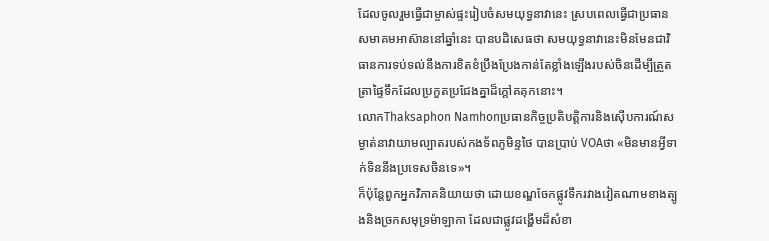ដែលចូលរួមធ្វើជាម្ចាស់ផ្ទះរៀបចំសមយុទ្ធនាវានេះ ស្របពេលធ្វើជាប្រធានសមាគមអាស៊ាននៅឆ្នាំនេះ បានបដិសេធថា សមយុទ្ធនាវានេះមិនមែនជាវិធានការទប់ទល់នឹងការខិតខំប្រឹងប្រែងកាន់តែខ្លាំងឡើងរបស់ចិនដើម្បីត្រួតត្រាផ្ទៃទឹកដែលប្រកួតប្រជែងគ្នាដ៏ក្តៅគគុកនោះ។
លោកThaksaphon Namhonប្រធានកិច្ចប្រតិបត្តិការនិងស៊ើបការណ៍សម្ងាត់នាវាយាមល្បាតរបស់កងទ័ពភូមិន្ទថៃ បានប្រាប់ VOAថា «មិនមានអ្វីទាក់ទិននឹងប្រទេសចិនទេ»។
ក៏ប៉ុន្តែពួកអ្នកវិភាគនិយាយថា ដោយខណ្ឌចែកផ្លូវទឹករវាងវៀតណាមខាងត្បូងនិងច្រកសមុទ្រម៉ាឡាកា ដែលជាផ្លូវដង្ហើមដ៏សំខា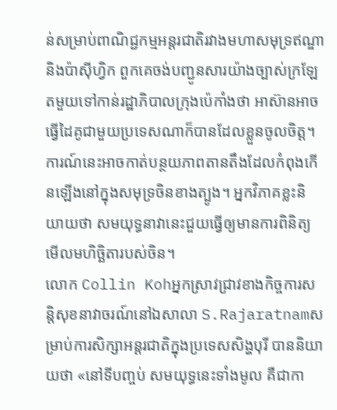ន់សម្រាប់ពាណិជ្ជកម្មអន្តរជាតិរវាងមហាសមុទ្រឥណ្ឌានិងប៉ាស៊ីហ្វិក ពួកគេចង់បញ្ជូនសារយ៉ាងច្បាស់ក្រឡែតមួយទៅកាន់រដ្ឋាភិបាលក្រុងប៉េកាំងថា អាស៊ានអាចធ្វើដៃគូជាមួយប្រទេសណាក៏បានដែលខ្លួនចូលចិត្ត។ ការណ៍នេះអាចកាត់បន្ថយភាពតានតឹងដែលកំពុងកើនឡើងនៅក្នុងសមុទ្រចិនខាងត្បូង។ អ្នកវិភាគខ្លះនិយាយថា សមយុទ្ធនាវានេះជួយធ្វើឲ្យមានការពិនិត្យមើលមហិច្ឆិតារបស់ចិន។
លោក Collin Kohអ្នកស្រាវជ្រាវខាងកិច្ចការសន្តិសុខនាវាចរណ៍នៅឯសាលា S.Rajaratnamសម្រាប់ការសិក្សាអន្តរជាតិក្នុងប្រទេសសិង្ហបុរី បាននិយាយថា «នៅទីបញ្ចប់ សមយុទ្ធនេះទាំងមូល គឺជាកា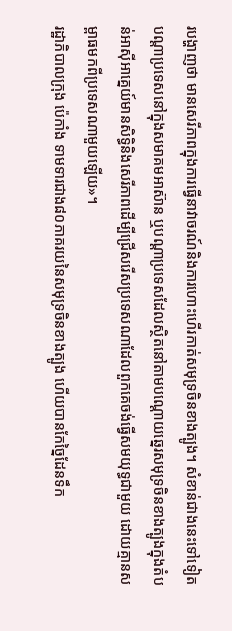របង្ហាញថា មានសេរីភាពក្នុងការធ្វើនាវាចរណ៍និងការហោះហើរកាត់សមុទ្រចិនខាងត្បូង។ សំខាន់ជាងនេះទៅទៀត បណ្ដាប្រទេសនៅក្នុងសមាគមអាស៊ាន ឬបណ្ដាប្រទេសដែលស្ថិតនៅតាមបណ្តោយឆ្នេរសមុទ្រចិនខាងត្បូងក្នុងតំបន់អាស៊ីអាគ្នេយ៍មានសិទ្ធិនិងសេរីភាពដើម្បីជ្រើសរើសប្រទេសណាដែលពួកគេចង់ធ្វើសមយុទ្ធជាមួយ ដោយគ្មានសម្ពាធមកពីប្រទេសណាមួយឡើយ»។
រដ្ឋាភិបាលក្រុង ប៉េកាំង ទាមទារជាង៨០ភាគរយនៃសមុទ្រចិនខាងត្បូង ហើយបានកែច្នៃដែនទឹក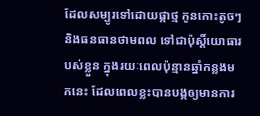ដែលសម្បូរទៅដោយផ្កាថ្ម កូនកោះតូចៗ និងធនធានថាមពល ទៅជាប៉ុស្តិ៍យោធារបស់ខ្លួន ក្នុងរយៈពេលប៉ុន្មានឆ្នាំកន្លងមកនេះ ដែលពេលខ្លះបានបង្កឲ្យមានការ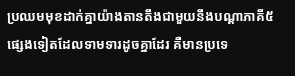ប្រឈមមុខដាក់គ្នាយ៉ាងតានតឹងជាមួយនឹងបណ្ដាភាគី៥ផ្សេងទៀតដែលទាមទារដូចគ្នាដែរ គឺមានប្រទេ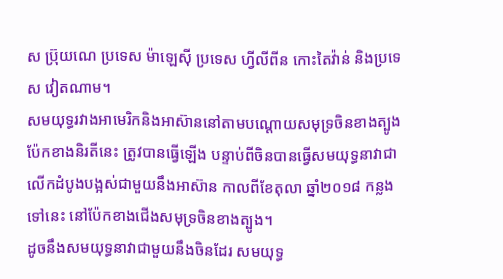ស ប៊្រុយណេ ប្រទេស ម៉ាឡេស៊ី ប្រទេស ហ្វីលីពីន កោះតៃវ៉ាន់ និងប្រទេស វៀតណាម។
សមយុទ្ធរវាងអាមេរិកនិងអាស៊ាននៅតាមបណ្ដោយសមុទ្រចិនខាងត្បូងប៉ែកខាងនិរតីនេះ ត្រូវបានធ្វើឡើង បន្ទាប់ពីចិនបានធ្វើសមយុទ្ធនាវាជាលើកដំបូងបង្អស់ជាមួយនឹងអាស៊ាន កាលពីខែតុលា ឆ្នាំ២០១៨ កន្លងទៅនេះ នៅប៉ែកខាងជើងសមុទ្រចិនខាងត្បូង។
ដូចនឹងសមយុទ្ធនាវាជាមួយនឹងចិនដែរ សមយុទ្ធ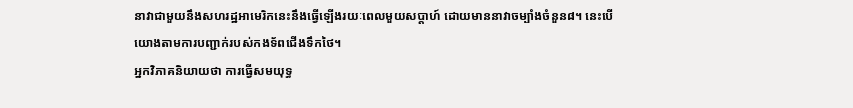នាវាជាមួយនឹងសហរដ្ឋអាមេរិកនេះនឹងធ្វើឡើងរយៈពេលមួយសប្ដាហ៍ ដោយមាននាវាចម្បាំងចំនួន៨។ នេះបើយោងតាមការបញ្ជាក់របស់កងទ័ពជើងទឹកថៃ។
អ្នកវិភាគនិយាយថា ការធ្វើសមយុទ្ធ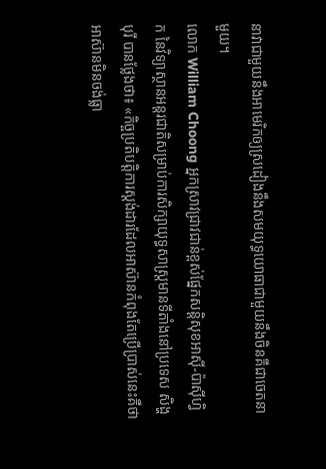នាវាជាមួយនឹងអាមេរិកឲ្យស្រដៀងនឹងសមយុទ្ធយោធាជាមួយនឹងចិនគឺជាចេតនាមួយ។
លោក William Choong អ្នកស្រាវជ្រាវជាន់ខ្ពស់ផ្នែកសន្ដិសុខអាស៊ី-ប៉ាស៊ីហ្វិក នៃវិទ្យាស្ថានអន្តរជាតិសម្រាប់ការសិក្សាយុទ្ធសាស្ត្រមានទីតាំងនៅប្រទេស សិង្ហបុរី បានថ្លែងថា៖ «កិច្ចប្រតិបត្តិការស្ដង់ដារដែលអាស៊ានកំពុងតែប្រើប្រាស់នេះគឺថា អាស៊ានមិនចង់ធ្លា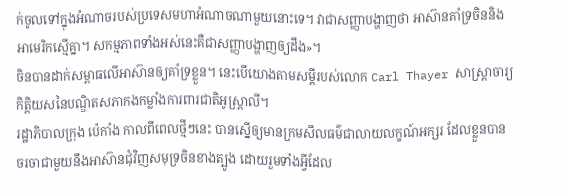ក់ចូលទៅក្នុងអំណាចរបស់ប្រទេសមហាអំណាចណាមួយនោះទេ។ វាជាសញ្ញាបង្ហាញថា អាស៊ានគាំទ្រចិននិងអាមេរិកស្មើគ្នា។ សកម្មភាពទាំងអស់នេះគឺជាសញ្ញាបង្ហាញឲ្យដឹង»។
ចិនបានដាក់សម្ពាធលើអាស៊ានឲ្យគាំទ្រខ្លួន។ នេះបើយោងតាមសម្ដីរបស់លោក Carl Thayer សាស្ត្រាចារ្យកិត្តិយសនៃបណ្ឌិតសភាកងកម្លាំងការពារជាតិអូស្ត្រាលី។
រដ្ឋាភិបាលក្រុង ប៉េកាំង កាលពីពេលថ្មីៗនេះ បានស្នើឲ្យមានក្រមសីលធម៌ជាលាយលក្ខណ៍អក្សរ ដែលខ្លួនបានចរចាជាមួយនឹងអាស៊ានជុំវិញសមុទ្រចិនខាងត្បូង ដោយរួមទាំងអ្វីដែល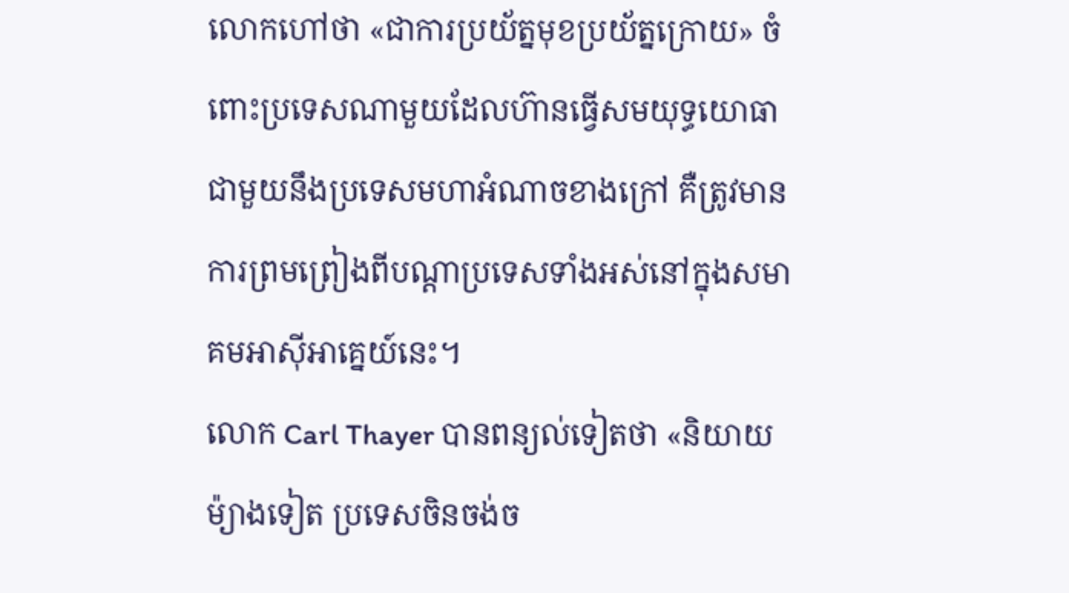លោកហៅថា «ជាការប្រយ័ត្នមុខប្រយ័ត្នក្រោយ» ចំពោះប្រទេសណាមួយដែលហ៊ានធ្វើសមយុទ្ធយោធាជាមួយនឹងប្រទេសមហាអំណាចខាងក្រៅ គឺត្រូវមានការព្រមព្រៀងពីបណ្ដាប្រទេសទាំងអស់នៅក្នុងសមាគមអាស៊ីអាគ្នេយ៍នេះ។
លោក Carl Thayer បានពន្យល់ទៀតថា «និយាយម៉្យាងទៀត ប្រទេសចិនចង់ច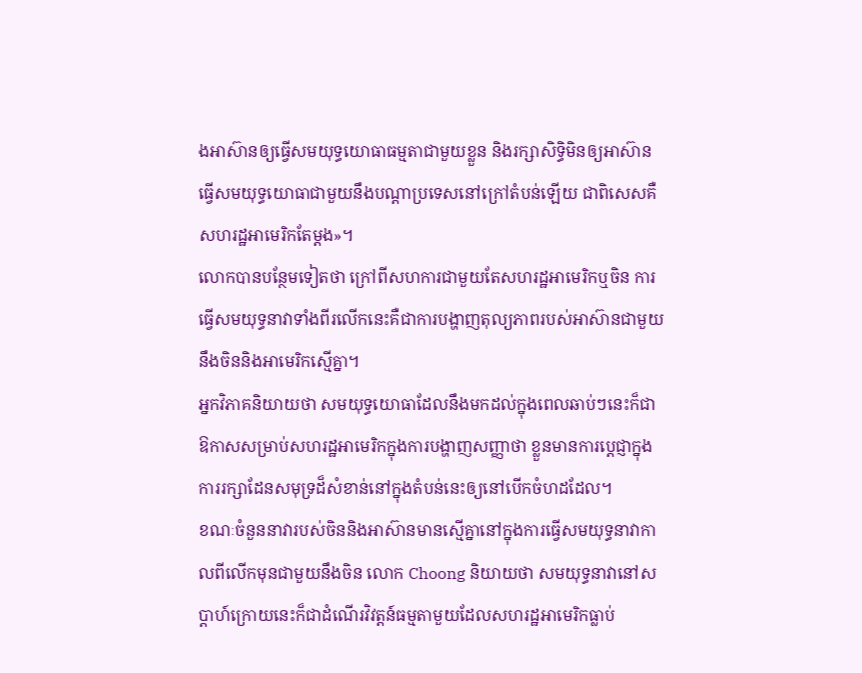ងអាស៊ានឲ្យធ្វើសមយុទ្ធយោធាធម្មតាជាមួយខ្លួន និងរក្សាសិទ្ធិមិនឲ្យអាស៊ានធ្វើសមយុទ្ធយោធាជាមួយនឹងបណ្តាប្រទេសនៅក្រៅតំបន់ឡើយ ជាពិសេសគឺសហរដ្ឋអាមេរិកតែម្ដង»។
លោកបានបន្ថែមទៀតថា ក្រៅពីសហការជាមួយតែសហរដ្ឋអាមេរិកឬចិន ការធ្វើសមយុទ្ធនាវាទាំងពីរលើកនេះគឺជាការបង្ហាញតុល្យភាពរបស់អាស៊ានជាមួយនឹងចិននិងអាមេរិកស្មើគ្នា។
អ្នកវិភាគនិយាយថា សមយុទ្ធយោធាដែលនឹងមកដល់ក្នុងពេលឆាប់ៗនេះក៏ជាឱកាសសម្រាប់សហរដ្ឋអាមេរិកក្នុងការបង្ហាញសញ្ញាថា ខ្លួនមានការប្ដេជ្ញាក្នុងការរក្សាដែនសមុទ្រដ៏សំខាន់នៅក្នុងតំបន់នេះឲ្យនៅបើកចំហដដែល។
ខណៈចំនួននាវារបស់ចិននិងអាស៊ានមានស្មើគ្នានៅក្នុងការធ្វើសមយុទ្ធនាវាកាលពីលើកមុនជាមួយនឹងចិន លោក Choong និយាយថា សមយុទ្ធនាវានៅសប្ដាហ៍ក្រោយនេះក៏ជាដំណើរវិវត្តន៍ធម្មតាមួយដែលសហរដ្ឋអាមេរិកធ្លាប់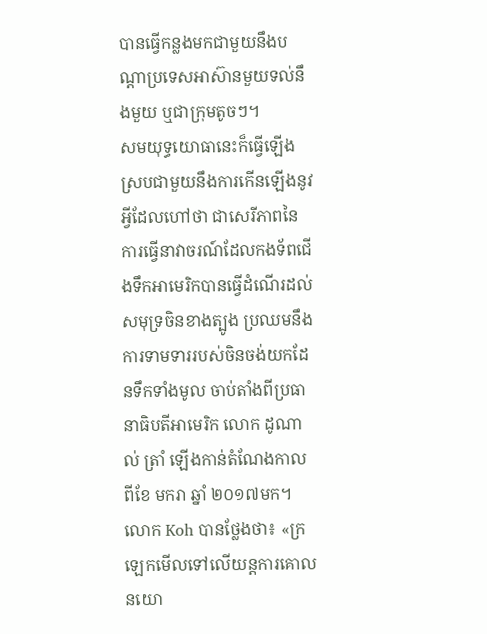បានធ្វើកន្លងមកជាមួយនឹងបណ្ដាប្រទេសអាស៊ានមួយទល់នឹងមួយ ឬជាក្រុមតូចៗ។
សមយុទ្ធយោធានេះក៏ធ្វើឡើងស្របជាមួយនឹងការកើនឡើងនូវអ្វីដែលហៅថា ជាសេរីភាពនៃការធ្វើនាវាចរណ៍ដែលកងទ័ពជើងទឹកអាមេរិកបានធ្វើដំណើរដល់សមុទ្រចិនខាងត្បូង ប្រឈមនឹងការទាមទាររបស់ចិនចង់យកដែនទឹកទាំងមូល ចាប់តាំងពីប្រធានាធិបតីអាមេរិក លោក ដូណាល់ ត្រាំ ឡើងកាន់តំណែងកាលពីខែ មករា ឆ្នាំ ២០១៧មក។
លោក Koh បានថ្លែងថា៖ «ក្រឡេកមើលទៅលើយន្តការគោលនយោ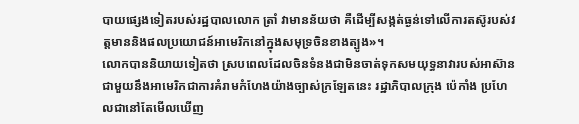បាយផ្សេងទៀតរបស់រដ្ឋបាលលោក ត្រាំ វាមានន័យថា គឺដើម្បីសង្កត់ធ្ងន់ទៅលើការតស៊ូរបស់វត្តមាននិងផលប្រយោជន៍អាមេរិកនៅក្នុងសមុទ្រចិនខាងត្បូង»។
លោកបាននិយាយទៀតថា ស្របពេលដែលចិនទំនងជាមិនចាត់ទុកសមយុទ្ធនាវារបស់អាស៊ានជាមួយនឹងអាមេរិកជាការគំរាមកំហែងយ៉ាងច្បាស់ក្រឡែតនេះ រដ្ឋាភិបាលក្រុង ប៉េកាំង ប្រហែលជានៅតែមើលឃើញ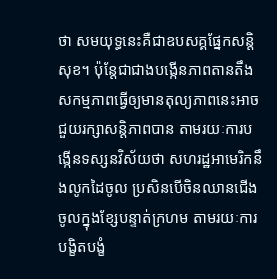ថា សមយុទ្ធនេះគឺជាឧបសគ្គផ្នែកសន្ដិសុខ។ ប៉ុន្តែជាជាងបង្កើនភាពតានតឹង សកម្មភាពធ្វើឲ្យមានតុល្យភាពនេះអាចជួយរក្សាសន្ដិភាពបាន តាមរយៈការបង្កើនទស្សនវិស័យថា សហរដ្ឋអាមេរិកនឹងលូកដៃចូល ប្រសិនបើចិនឈានជើងចូលក្នុងខ្សែបន្ទាត់ក្រហម តាមរយៈការបង្ខិតបង្ខំ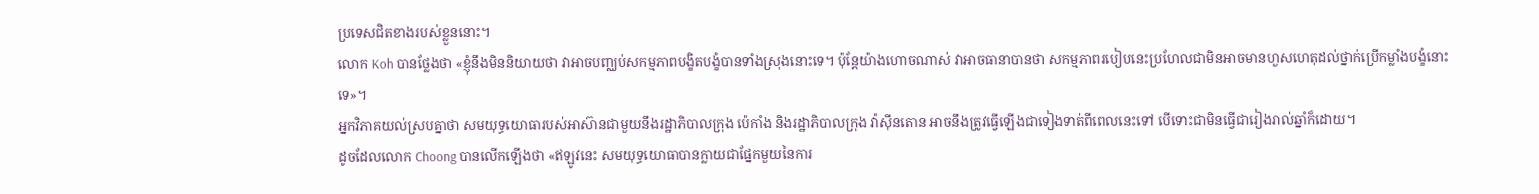ប្រទេសជិតខាងរបស់ខ្លួននោះ។
លោក Koh បានថ្លែងថា «ខ្ញុំនឹងមិននិយាយថា វាអាចបញ្ឈប់សកម្មភាពបង្ខិតបង្ខំបានទាំងស្រុងនោះទេ។ ប៉ុន្តែយ៉ាងហោចណាស់ វាអាចធានាបានថា សកម្មភាពរបៀបនេះប្រហែលជាមិនអាចមានហួសហេតុដល់ថ្នាក់ប្រើកម្លាំងបង្ខំនោះទេ»។
អ្នកវិភាគយល់ស្របគ្នាថា សមយុទ្ធយោធារបស់អាស៊ានជាមួយនឹងរដ្ឋាភិបាលក្រុង ប៉េកាំង និងរដ្ឋាភិបាលក្រុង វ៉ាស៊ីនតោន អាចនឹងត្រូវធ្វើឡើងជាទៀងទាត់ពីពេលនេះទៅ បើទោះជាមិនធ្វើជារៀងរាល់ឆ្នាំក៏ដោយ។
ដូចដែលលោក Choong បានលើកឡើងថា «ឥឡូវនេះ សមយុទ្ធយោធាបានក្លាយជាផ្នែកមួយនៃការ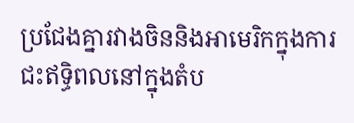ប្រជែងគ្នារវាងចិននិងអាមេរិកក្នុងការជះឥទ្ធិពលនៅក្នុងតំប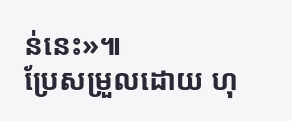ន់នេះ»៕
ប្រែសម្រួលដោយ ហុ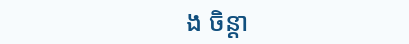ង ចិន្ដា